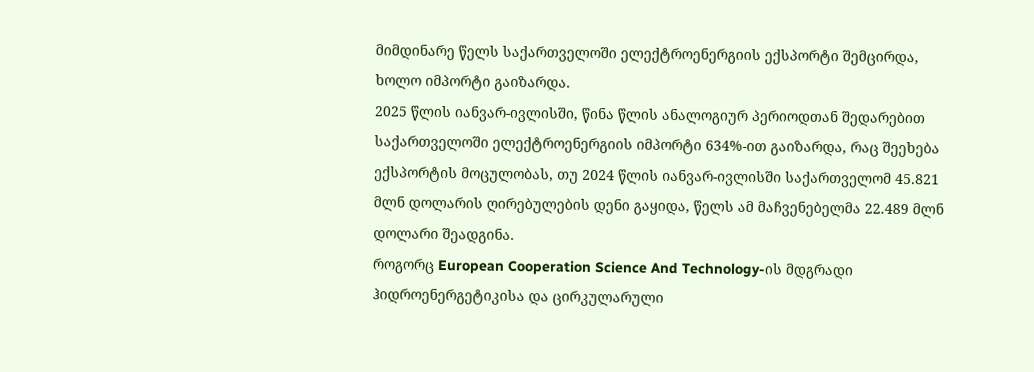მიმდინარე წელს საქართველოში ელექტროენერგიის ექსპორტი შემცირდა, ხოლო იმპორტი გაიზარდა.
2025 წლის იანვარ-ივლისში, წინა წლის ანალოგიურ პერიოდთან შედარებით საქართველოში ელექტროენერგიის იმპორტი 634%-ით გაიზარდა, რაც შეეხება ექსპორტის მოცულობას, თუ 2024 წლის იანვარ-ივლისში საქართველომ 45.821 მლნ დოლარის ღირებულების დენი გაყიდა, წელს ამ მაჩვენებელმა 22.489 მლნ დოლარი შეადგინა.
როგორც European Cooperation Science And Technology-ის მდგრადი ჰიდროენერგეტიკისა და ცირკულარული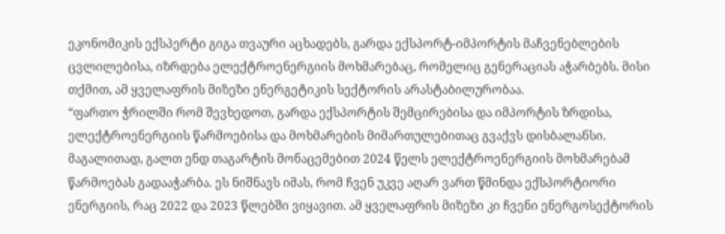ეკონომიკის ექსპერტი გიგა თვაური აცხადებს, გარდა ექსპორტ-იმპორტის მაჩვენებლების ცვლილებისა, იზრდება ელექტროენერგიის მოხმარებაც, რომელიც გენერაციას აჭარბებს. მისი თქმით, ამ ყველაფრის მიზეზი ენერგეტიკის სექტორის არასტაბილურობაა.
“ფართო ჭრილში რომ შევხედოთ, გარდა ექსპორტის შემცირებისა და იმპორტის ზრდისა, ელექტროენერგიის წარმოებისა და მოხმარების მიმართულებითაც გვაქვს დისბალანსი. მაგალითად, გალთ ენდ თაგარტის მონაცემებით 2024 წელს ელექტროენერგიის მოხმარებამ წარმოებას გადააჭარბა. ეს ნიშნავს იმას, რომ ჩვენ უკვე აღარ ვართ წმინდა ექსპორტიორი ენერგიის, რაც 2022 და 2023 წლებში ვიყავით. ამ ყველაფრის მიზეზი კი ჩვენი ენერგოსექტორის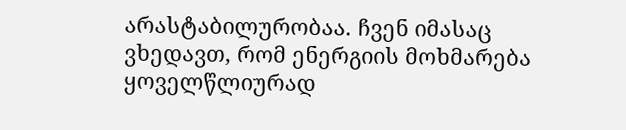არასტაბილურობაა. ჩვენ იმასაც ვხედავთ, რომ ენერგიის მოხმარება ყოველწლიურად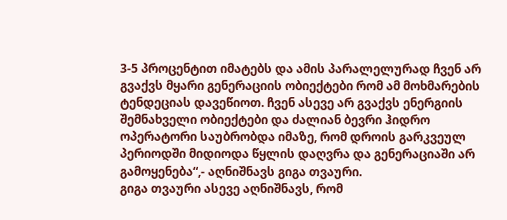3-5 პროცენტით იმატებს და ამის პარალელურად ჩვენ არ გვაქვს მყარი გენერაციის ობიექტები რომ ამ მოხმარების ტენდეციას დავეწიოთ. ჩვენ ასევე არ გვაქვს ენერგიის შემნახველი ობიექტები და ძალიან ბევრი ჰიდრო ოპერატორი საუბრობდა იმაზე, რომ დროის გარკვეულ პერიოდში მიდიოდა წყლის დაღვრა და გენერაციაში არ გამოყენება“,- აღნიშნავს გიგა თვაური.
გიგა თვაური ასევე აღნიშნავს, რომ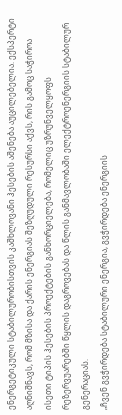ენერგეტიკული სტაბილურობისთვის კაშხლოვანი ჰესების აშენება აუცილებელია. ექსპერტი აღნიშნავს, რომ მზისა და ქარის ენერგიას შეზღუდული რესურსი აქვს, რის გამოც საჭიროა ისეთი ტიპის ჰესების პროექტების განხორციელება, რომელიც უზრუნველყოფს რეზერვუარებში წყლის დაგროვებას და წლის განმავლობაში ელექტროენერგიის სტაბილურ გენერაციას.
„ჩვენ გვჭირდება სტაბილური ენერგია, გვჭირდება ენერგიის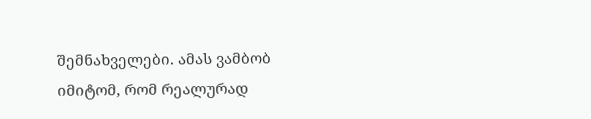შემნახველები. ამას ვამბობ იმიტომ, რომ რეალურად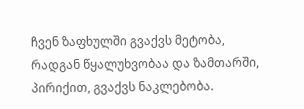ჩვენ ზაფხულში გვაქვს მეტობა, რადგან წყალუხვობაა და ზამთარში, პირიქით, გვაქვს ნაკლებობა.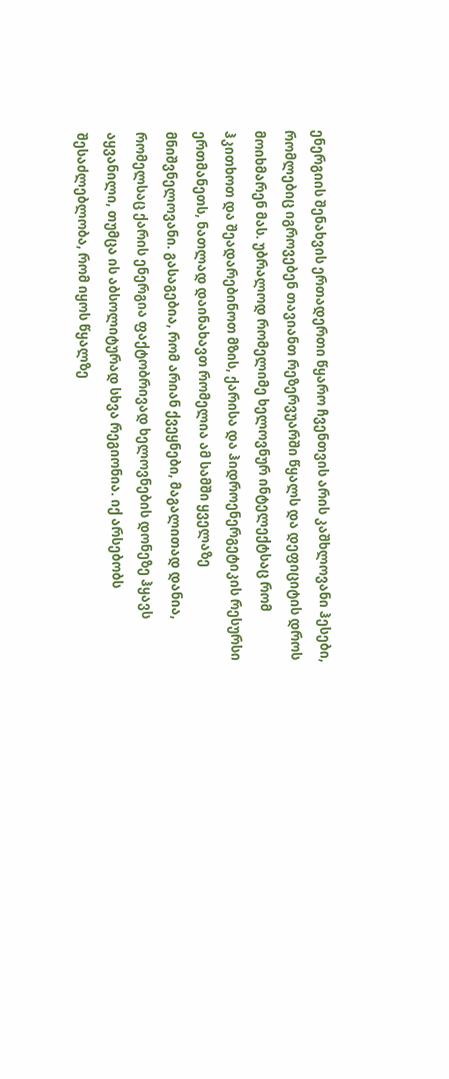ენერგიის შენახვის ერთადერთი წყარო ჩვენთვის არის კაშხლოვანი ჰესები, რომლებიც იგროვებენ თავიანთ რეზერვუარში წყალს და დეფიციტის დროს მოიხმარენ მას. უბრალოდ რომელიმე ხელოვნურ ინტელექტსაც რომ ჰკითხოთ და შეადარებინოთ მზის, ქარისა და ჰიდროენერგეტიკის რესურსი ერთმანეთს, ნათლად დაინახავთ რომელია ამ სამში ყველაზე მნიშვნელოვანი. გასაგებია, რომ არიან ქვეყნები, მაგალითად დანია, რომელსაც ქარის ენერგია ფაქტობრივად ხელოვნების დონეზე ჰყავს აყვანილი, თუმცა ის აბსოლიტურად სხვა რეგიონია. იქ არსებობს შესაძლებლობა, რომ იყოს წყალზე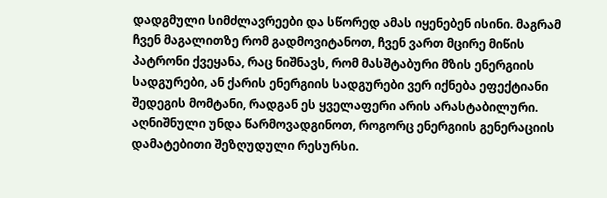დადგმული სიმძლავრეები და სწორედ ამას იყენებენ ისინი. მაგრამ ჩვენ მაგალითზე რომ გადმოვიტანოთ, ჩვენ ვართ მცირე მიწის პატრონი ქვეყანა, რაც ნიშნავს, რომ მასშტაბური მზის ენერგიის სადგურები, ან ქარის ენერგიის სადგურები ვერ იქნება ეფექტიანი შედეგის მომტანი, რადგან ეს ყველაფერი არის არასტაბილური. აღნიშნული უნდა წარმოვადგინოთ, როგორც ენერგიის გენერაციის დამატებითი შეზღუდული რესურსი.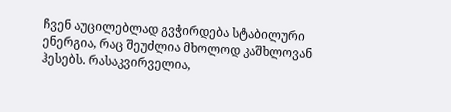ჩვენ აუცილებლად გვჭირდება სტაბილური ენერგია, რაც შეუძლია მხოლოდ კაშხლოვან ჰესებს. რასაკვირველია,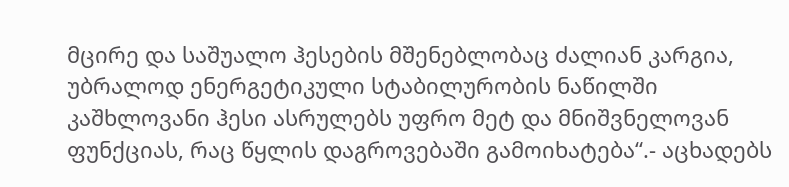მცირე და საშუალო ჰესების მშენებლობაც ძალიან კარგია, უბრალოდ ენერგეტიკული სტაბილურობის ნაწილში კაშხლოვანი ჰესი ასრულებს უფრო მეტ და მნიშვნელოვან ფუნქციას, რაც წყლის დაგროვებაში გამოიხატება“.- აცხადებს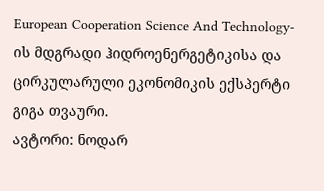European Cooperation Science And Technology-ის მდგრადი ჰიდროენერგეტიკისა და ცირკულარული ეკონომიკის ექსპერტი გიგა თვაური.
ავტორი: ნოდარ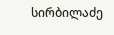სირბილაძე